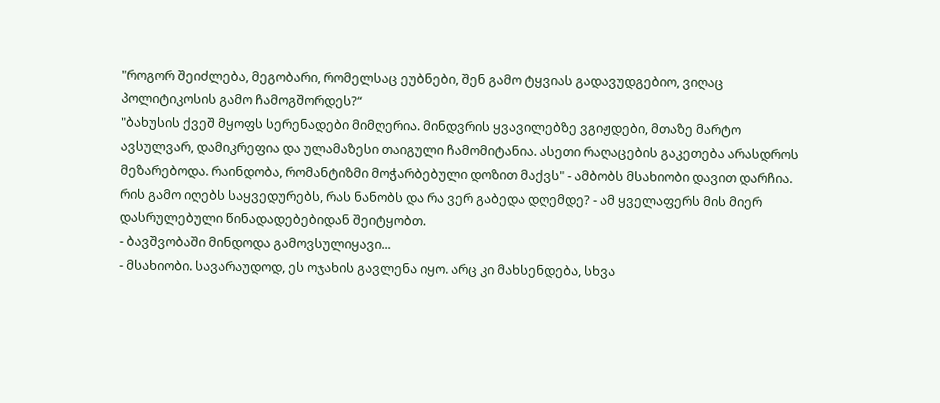"როგორ შეიძლება, მეგობარი, რომელსაც ეუბნები, შენ გამო ტყვიას გადავუდგებიო, ვიღაც პოლიტიკოსის გამო ჩამოგშორდეს?“
"ბახუსის ქვეშ მყოფს სერენადები მიმღერია. მინდვრის ყვავილებზე ვგიჟდები, მთაზე მარტო ავსულვარ, დამიკრეფია და ულამაზესი თაიგული ჩამომიტანია. ასეთი რაღაცების გაკეთება არასდროს მეზარებოდა. რაინდობა, რომანტიზმი მოჭარბებული დოზით მაქვს" - ამბობს მსახიობი დავით დარჩია. რის გამო იღებს საყვედურებს, რას ნანობს და რა ვერ გაბედა დღემდე? - ამ ყველაფერს მის მიერ დასრულებული წინადადებებიდან შეიტყობთ.
- ბავშვობაში მინდოდა გამოვსულიყავი...
- მსახიობი. სავარაუდოდ, ეს ოჯახის გავლენა იყო. არც კი მახსენდება, სხვა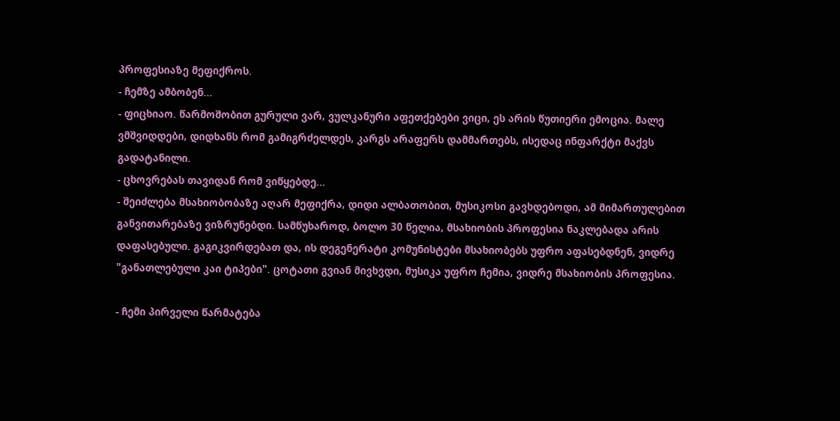პროფესიაზე მეფიქროს.
- ჩემზე ამბობენ...
- ფიცხიაო. წარმოშობით გურული ვარ, ვულკანური აფეთქებები ვიცი, ეს არის წუთიერი ემოცია. მალე ვმშვიდდები, დიდხანს რომ გამიგრძელდეს, კარგს არაფერს დამმართებს, ისედაც ინფარქტი მაქვს გადატანილი.
- ცხოვრებას თავიდან რომ ვიწყებდე...
- შეიძლება მსახიობობაზე აღარ მეფიქრა, დიდი ალბათობით, მუსიკოსი გავხდებოდი, ამ მიმართულებით განვითარებაზე ვიზრუნებდი. სამწუხაროდ, ბოლო 30 წელია, მსახიობის პროფესია ნაკლებადა არის დაფასებული. გაგიკვირდებათ და, ის დეგენერატი კომუნისტები მსახიობებს უფრო აფასებდნენ, ვიდრე "განათლებული კაი ტიპები". ცოტათი გვიან მივხვდი, მუსიკა უფრო ჩემია, ვიდრე მსახიობის პროფესია.

- ჩემი პირველი წარმატება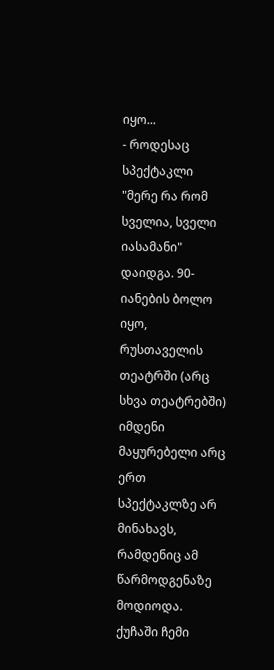იყო...
- როდესაც სპექტაკლი "მერე რა რომ სველია, სველი იასამანი" დაიდგა. 90-იანების ბოლო იყო, რუსთაველის თეატრში (არც სხვა თეატრებში) იმდენი მაყურებელი არც ერთ სპექტაკლზე არ მინახავს, რამდენიც ამ წარმოდგენაზე მოდიოდა. ქუჩაში ჩემი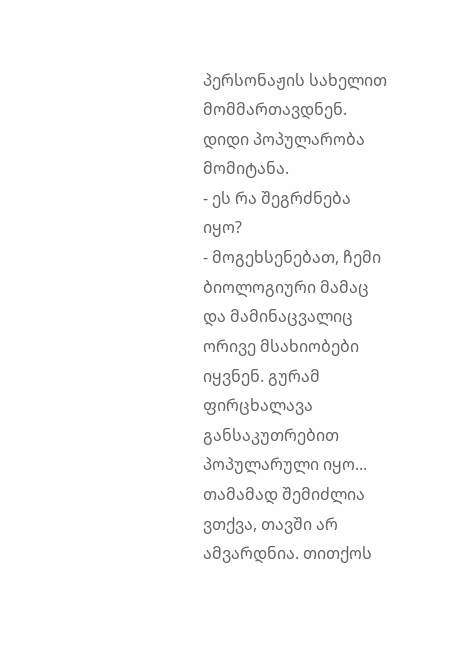პერსონაჟის სახელით მომმართავდნენ. დიდი პოპულარობა მომიტანა.
- ეს რა შეგრძნება იყო?
- მოგეხსენებათ, ჩემი ბიოლოგიური მამაც და მამინაცვალიც ორივე მსახიობები იყვნენ. გურამ ფირცხალავა განსაკუთრებით პოპულარული იყო... თამამად შემიძლია ვთქვა, თავში არ ამვარდნია. თითქოს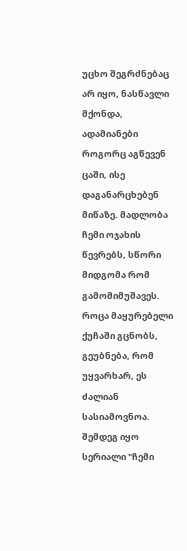უცხო შეგრძნებაც არ იყო, ნასწავლი მქონდა, ადამიანები როგორც აგწევენ ცაში, ისე დაგანარცხებენ მიწაზე. მადლობა ჩემი ოჯახის წევრებს, სწორი მიდგომა რომ გამომიმუშავეს. როცა მაყურებელი ქუჩაში გცნობს, გეუბნება, რომ უყვარხარ, ეს ძალიან სასიამოვნოა. შემდეგ იყო სერიალი "ჩემი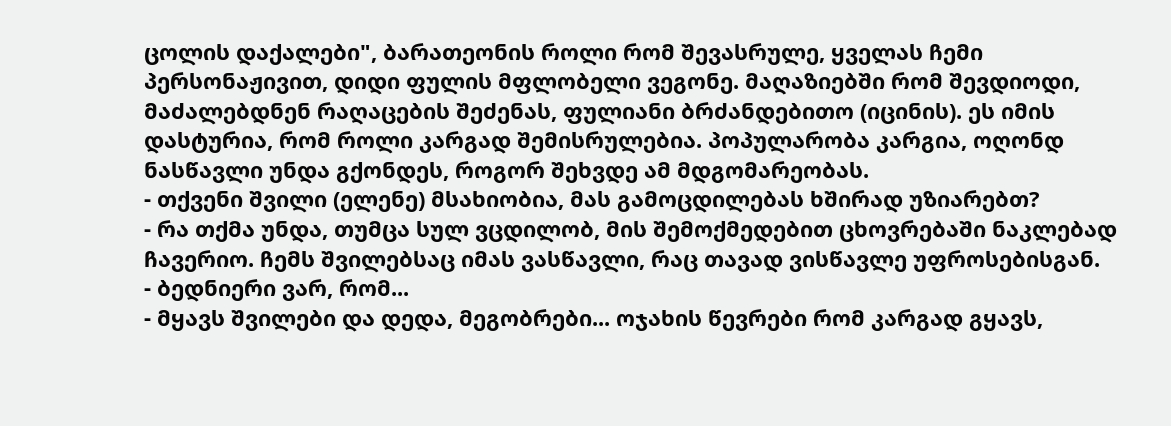ცოლის დაქალები", ბარათეონის როლი რომ შევასრულე, ყველას ჩემი პერსონაჟივით, დიდი ფულის მფლობელი ვეგონე. მაღაზიებში რომ შევდიოდი, მაძალებდნენ რაღაცების შეძენას, ფულიანი ბრძანდებითო (იცინის). ეს იმის დასტურია, რომ როლი კარგად შემისრულებია. პოპულარობა კარგია, ოღონდ ნასწავლი უნდა გქონდეს, როგორ შეხვდე ამ მდგომარეობას.
- თქვენი შვილი (ელენე) მსახიობია, მას გამოცდილებას ხშირად უზიარებთ?
- რა თქმა უნდა, თუმცა სულ ვცდილობ, მის შემოქმედებით ცხოვრებაში ნაკლებად ჩავერიო. ჩემს შვილებსაც იმას ვასწავლი, რაც თავად ვისწავლე უფროსებისგან.
- ბედნიერი ვარ, რომ...
- მყავს შვილები და დედა, მეგობრები... ოჯახის წევრები რომ კარგად გყავს,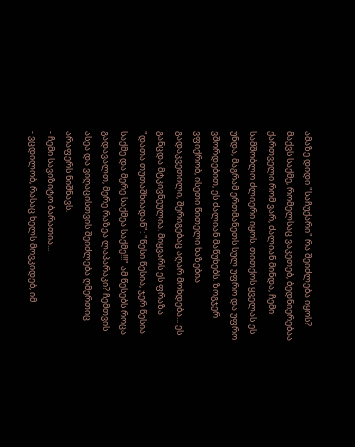ამაზე დიდი "საჩუქარი" რა შეიძლება იყოს? მაქვს საქმე, რომელსაც ვაკეთებ, ბედნიერებაა ქართველი რომ ვარ, ძალიან მინდა, ჩემი სამშობლო ძლიერი იყოს. თითქოს ყველას ეს უნდა, მაგრამ ერთმანეთს სულ უფრო და უფრო ვშორდებით, ეს ძალიან მაწუხებს. ზოგჯერ ვფიქრობ, ისეთი წითელი ხაზებია გადაკვეთილი, შერიგებაც აღარ მოხდება... ეს განცდა მტკივნეულია. მიყვარს ეს ფრაზა "დათა თუთაშხიადან": "წესი წესია, ჯერ წესია საქმე და მერე საქმეა საქმე!!!" ამ წესებს როცა გადავალთ, მერე რაზეა ლაპარაკი? ჩემთვის ასეა და ვიღაცისთვის შეიძლება ღმერთიც არაფერს ნიშნავს.
- ჩემი სავიზიტო ბარათია...
- ვცდილობ, რასაც ხელს მოვკიდებ, იმ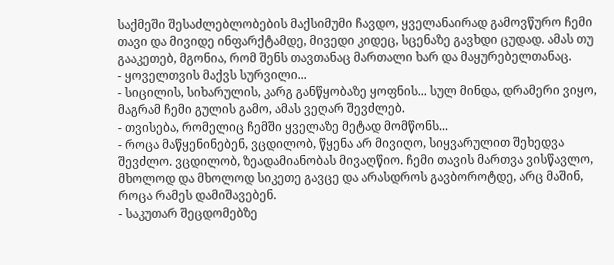საქმეში შესაძლებლობების მაქსიმუმი ჩავდო, ყველანაირად გამოვწურო ჩემი თავი და მივიდე ინფარქტამდე, მივედი კიდეც, სცენაზე გავხდი ცუდად. ამას თუ გააკეთებ, მგონია, რომ შენს თავთანაც მართალი ხარ და მაყურებელთანაც.
- ყოველთვის მაქვს სურვილი...
- სიცილის, სიხარულის, კარგ განწყობაზე ყოფნის... სულ მინდა, დრამერი ვიყო, მაგრამ ჩემი გულის გამო, ამას ვეღარ შევძლებ.
- თვისება, რომელიც ჩემში ყველაზე მეტად მომწონს...
- როცა მაწყენინებენ, ვცდილობ, წყენა არ მივიღო, სიყვარულით შეხედვა შევძლო. ვცდილობ, ზეადამიანობას მივაღწიო. ჩემი თავის მართვა ვისწავლო, მხოლოდ და მხოლოდ სიკეთე გავცე და არასდროს გავბოროტდე, არც მაშინ, როცა რამეს დამიშავებენ.
- საკუთარ შეცდომებზე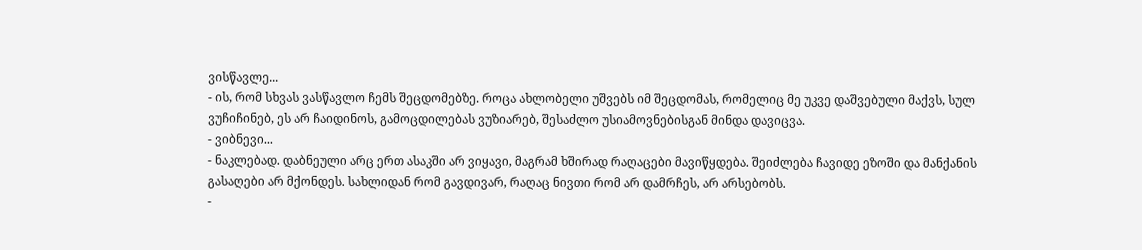ვისწავლე...
- ის, რომ სხვას ვასწავლო ჩემს შეცდომებზე. როცა ახლობელი უშვებს იმ შეცდომას, რომელიც მე უკვე დაშვებული მაქვს, სულ ვუჩიჩინებ, ეს არ ჩაიდინოს, გამოცდილებას ვუზიარებ, შესაძლო უსიამოვნებისგან მინდა დავიცვა.
- ვიბნევი...
- ნაკლებად. დაბნეული არც ერთ ასაკში არ ვიყავი, მაგრამ ხშირად რაღაცები მავიწყდება. შეიძლება ჩავიდე ეზოში და მანქანის გასაღები არ მქონდეს. სახლიდან რომ გავდივარ, რაღაც ნივთი რომ არ დამრჩეს, არ არსებობს.
-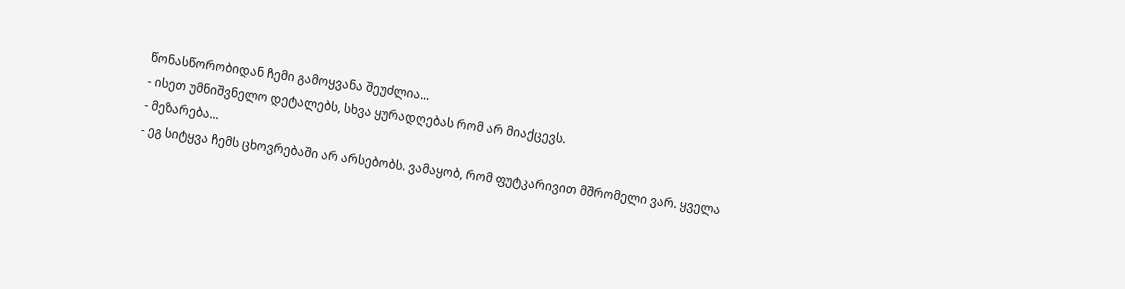წონასწორობიდან ჩემი გამოყვანა შეუძლია...
- ისეთ უმნიშვნელო დეტალებს, სხვა ყურადღებას რომ არ მიაქცევს.
- მეზარება...
- ეგ სიტყვა ჩემს ცხოვრებაში არ არსებობს. ვამაყობ, რომ ფუტკარივით მშრომელი ვარ. ყველა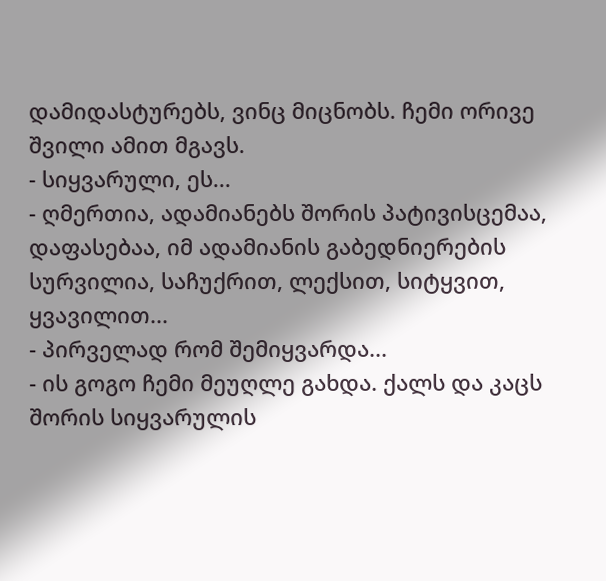დამიდასტურებს, ვინც მიცნობს. ჩემი ორივე შვილი ამით მგავს.
- სიყვარული, ეს...
- ღმერთია, ადამიანებს შორის პატივისცემაა, დაფასებაა, იმ ადამიანის გაბედნიერების სურვილია, საჩუქრით, ლექსით, სიტყვით, ყვავილით...
- პირველად რომ შემიყვარდა...
- ის გოგო ჩემი მეუღლე გახდა. ქალს და კაცს შორის სიყვარულის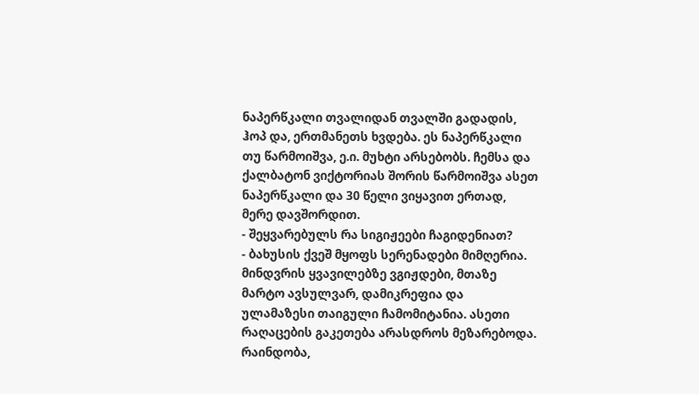ნაპერწკალი თვალიდან თვალში გადადის, ჰოპ და, ერთმანეთს ხვდება. ეს ნაპერწკალი თუ წარმოიშვა, ე.ი. მუხტი არსებობს. ჩემსა და ქალბატონ ვიქტორიას შორის წარმოიშვა ასეთ ნაპერწკალი და 30 წელი ვიყავით ერთად, მერე დავშორდით.
- შეყვარებულს რა სიგიჟეები ჩაგიდენიათ?
- ბახუსის ქვეშ მყოფს სერენადები მიმღერია. მინდვრის ყვავილებზე ვგიჟდები, მთაზე მარტო ავსულვარ, დამიკრეფია და ულამაზესი თაიგული ჩამომიტანია. ასეთი რაღაცების გაკეთება არასდროს მეზარებოდა. რაინდობა,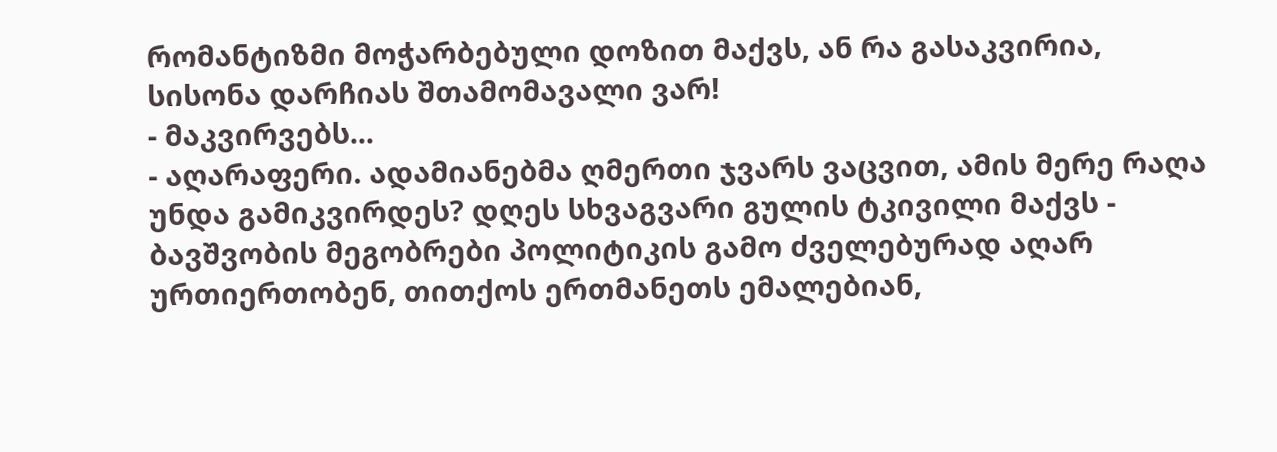რომანტიზმი მოჭარბებული დოზით მაქვს, ან რა გასაკვირია, სისონა დარჩიას შთამომავალი ვარ!
- მაკვირვებს...
- აღარაფერი. ადამიანებმა ღმერთი ჯვარს ვაცვით, ამის მერე რაღა უნდა გამიკვირდეს? დღეს სხვაგვარი გულის ტკივილი მაქვს - ბავშვობის მეგობრები პოლიტიკის გამო ძველებურად აღარ ურთიერთობენ, თითქოს ერთმანეთს ემალებიან,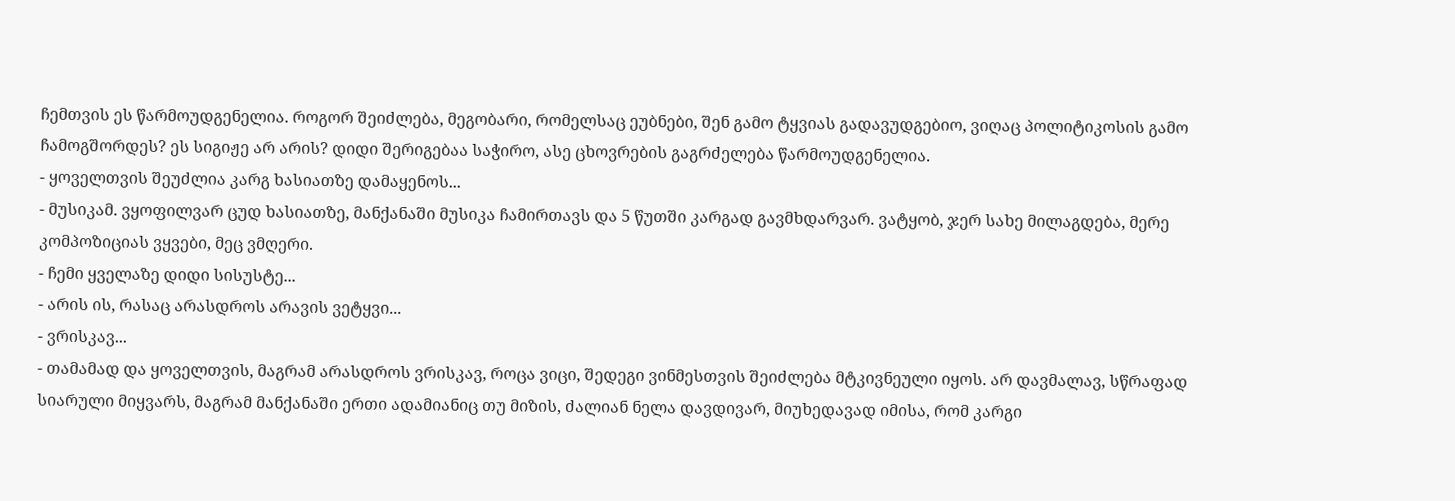ჩემთვის ეს წარმოუდგენელია. როგორ შეიძლება, მეგობარი, რომელსაც ეუბნები, შენ გამო ტყვიას გადავუდგებიო, ვიღაც პოლიტიკოსის გამო ჩამოგშორდეს? ეს სიგიჟე არ არის? დიდი შერიგებაა საჭირო, ასე ცხოვრების გაგრძელება წარმოუდგენელია.
- ყოველთვის შეუძლია კარგ ხასიათზე დამაყენოს...
- მუსიკამ. ვყოფილვარ ცუდ ხასიათზე, მანქანაში მუსიკა ჩამირთავს და 5 წუთში კარგად გავმხდარვარ. ვატყობ, ჯერ სახე მილაგდება, მერე კომპოზიციას ვყვები, მეც ვმღერი.
- ჩემი ყველაზე დიდი სისუსტე...
- არის ის, რასაც არასდროს არავის ვეტყვი...
- ვრისკავ...
- თამამად და ყოველთვის, მაგრამ არასდროს ვრისკავ, როცა ვიცი, შედეგი ვინმესთვის შეიძლება მტკივნეული იყოს. არ დავმალავ, სწრაფად სიარული მიყვარს, მაგრამ მანქანაში ერთი ადამიანიც თუ მიზის, ძალიან ნელა დავდივარ, მიუხედავად იმისა, რომ კარგი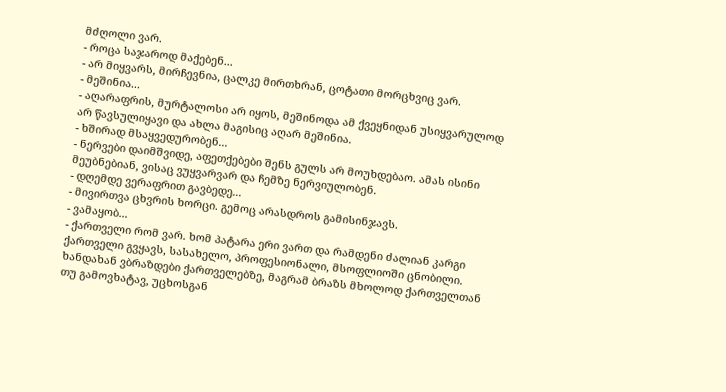მძღოლი ვარ.
- როცა საჯაროდ მაქებენ...
- არ მიყვარს, მირჩევნია, ცალკე მირთხრან, ცოტათი მორცხვიც ვარ.
- მეშინია...
- აღარაფრის, მურტალოსი არ იყოს, მეშინოდა ამ ქვეყნიდან უსიყვარულოდ არ წავსულიყავი და ახლა მაგისიც აღარ მეშინია.
- ხშირად მსაყვედურობენ...
- ნერვები დაიმშვიდე, აფეთქებები შენს გულს არ მოუხდებაო. ამას ისინი მეუბნებიან, ვისაც ვუყვარვარ და ჩემზე ნერვიულობენ.
- დღემდე ვერაფრით გავბედე...
- მივირთვა ცხვრის ხორცი. გემოც არასდროს გამისინჯავს.
- ვამაყობ...
- ქართველი რომ ვარ. ხომ პატარა ერი ვართ და რამდენი ძალიან კარგი ქართველი გვყავს, სასახელო, პროფესიონალი, მსოფლიოში ცნობილი. ხანდახან ვბრაზდები ქართველებზე, მაგრამ ბრაზს მხოლოდ ქართველთან თუ გამოვხატავ, უცხოსგან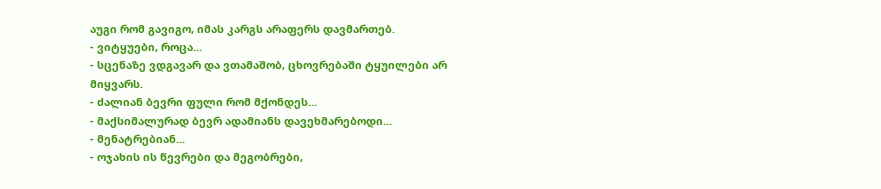აუგი რომ გავიგო, იმას კარგს არაფერს დავმართებ.
- ვიტყუები, როცა...
- სცენაზე ვდგავარ და ვთამაშობ, ცხოვრებაში ტყუილები არ მიყვარს.
- ძალიან ბევრი ფული რომ მქონდეს...
- მაქსიმალურად ბევრ ადამიანს დავეხმარებოდი...
- მენატრებიან...
- ოჯახის ის წევრები და მეგობრები,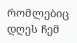რომლებიც დღეს ჩემ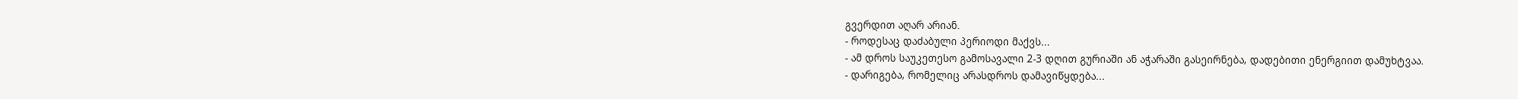გვერდით აღარ არიან.
- როდესაც დაძაბული პერიოდი მაქვს...
- ამ დროს საუკეთესო გამოსავალი 2-3 დღით გურიაში ან აჭარაში გასეირნება, დადებითი ენერგიით დამუხტვაა.
- დარიგება, რომელიც არასდროს დამავიწყდება...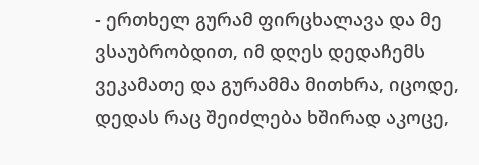- ერთხელ გურამ ფირცხალავა და მე ვსაუბრობდით, იმ დღეს დედაჩემს ვეკამათე და გურამმა მითხრა, იცოდე, დედას რაც შეიძლება ხშირად აკოცე,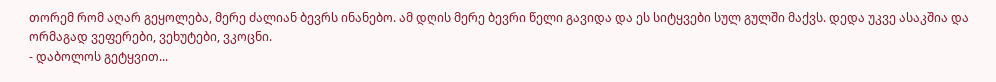თორემ რომ აღარ გეყოლება, მერე ძალიან ბევრს ინანებო. ამ დღის მერე ბევრი წელი გავიდა და ეს სიტყვები სულ გულში მაქვს. დედა უკვე ასაკშია და ორმაგად ვეფერები, ვეხუტები, ვკოცნი.
- დაბოლოს გეტყვით...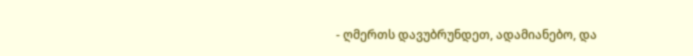- ღმერთს დავუბრუნდეთ, ადამიანებო, და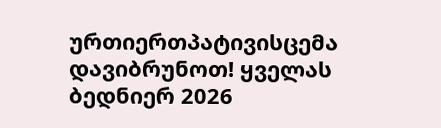ურთიერთპატივისცემა დავიბრუნოთ! ყველას ბედნიერ 2026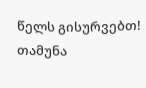წელს გისურვებთ!
თამუნა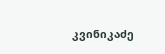კვინიკაძე